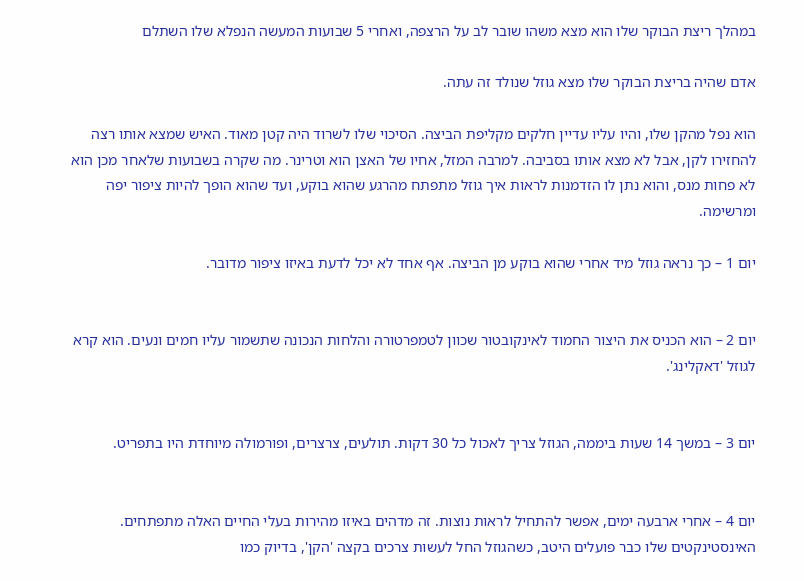במהלך ריצת הבוקר שלו הוא מצא משהו שובר לב על הרצפה, ואחרי 5 שבועות המעשה הנפלא שלו השתלם

אדם שהיה בריצת הבוקר שלו מצא גוזל שנולד זה עתה.

הוא נפל מהקן שלו, והיו עליו עדיין חלקים מקליפת הביצה. הסיכוי שלו לשרוד היה קטן מאוד. האיש שמצא אותו רצה להחזירו לקן, אבל לא מצא אותו בסביבה. למרבה המזל, אחיו של האצן הוא וטרינר. מה שקרה בשבועות שלאחר מכן הוא לא פחות מנס, והוא נתן לו הזדמנות לראות איך גוזל מתפתח מהרגע שהוא בוקע, ועד שהוא הופך להיות ציפור יפה ומרשימה.

יום 1 – כך נראה גוזל מיד אחרי שהוא בוקע מן הביצה. אף אחד לא יכל לדעת באיזו ציפור מדובר.


יום 2 – הוא הכניס את היצור החמוד לאינקובטור שכוון לטמפרטורה והלחות הנכונה שתשמור עליו חמים ונעים. הוא קרא לגוזל 'דאקלינג'.


יום 3 – במשך 14 שעות ביממה, הגוזל צריך לאכול כל 30 דקות. תולעים, צרצרים, ופורמולה מיוחדת היו בתפריט.


יום 4 – אחרי ארבעה ימים, אפשר להתחיל לראות נוצות. זה מדהים באיזו מהירות בעלי החיים האלה מתפתחים. האינסטינקטים שלו כבר פועלים היטב, כשהגוזל החל לעשות צרכים בקצה 'הקן', בדיוק כמו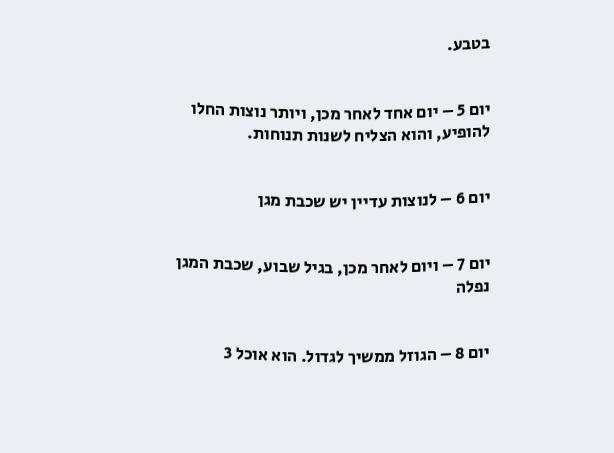בטבע.


יום 5 – יום אחד לאחר מכן, ויותר נוצות החלו להופיע, והוא הצליח לשנות תנוחות.


יום 6 – לנוצות עדיין יש שכבת מגן


יום 7 – ויום לאחר מכן, בגיל שבוע, שכבת המגן נפלה


יום 8 – הגוזל ממשיך לגדול. הוא אוכל 3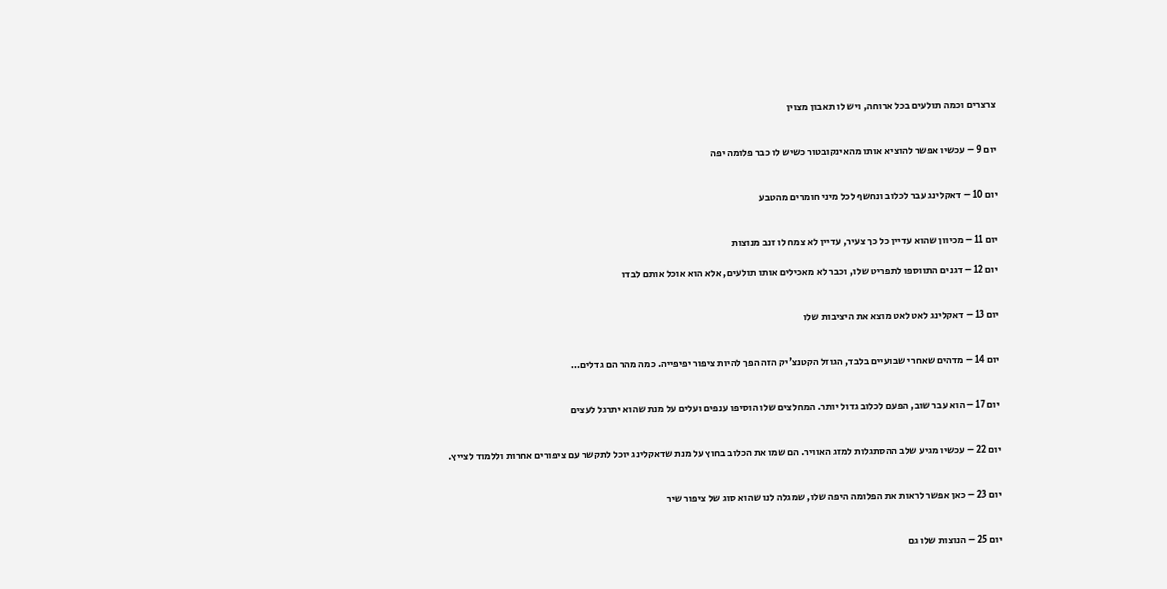צרצרים וכמה תולעים בכל ארוחה, ויש לו תאבון מצוין


יום 9 – עכשיו אפשר להוציא אותו מהאינקובטור כשיש לו כבר פלומה יפה


יום 10 – דאקלינג עבר לכלוב ונחשף לכל מיני חומרים מהטבע


יום 11 – מכיוון שהוא עדיין כל כך צעיר, עדיין לא צמח לו זנב מנוצות

יום 12 – דגנים התווספו לתפריט שלו, וכבר לא מאכילים אותו תולעים, אלא הוא אוכל אותם לבדו


יום 13 – דאקלינג לאט לאט מוצא את היציבות שלו


יום 14 – מדהים שאחרי שבועיים בלבד, הגוזל הקטנצ'יק הזה הפך להיות ציפור יפיפייה. כמה מהר הם גדלים…


יום 17 – הוא עבר שוב, הפעם לכלוב גדול יותר. המחלצים שלו הוסיפו ענפים ועלים על מנת שהוא יתרגל לעצים


יום 22 – עכשיו מגיע שלב ההסתגלות למזג האוויר. הם שמו את הכלוב בחוץ על מנת שדאקלינג יוכל לתקשר עם ציפורים אחרות וללמוד לצייץ.


יום 23 – כאן אפשר לראות את הפלומה היפה שלו, שמגלה לנו שהוא סוג של ציפור שיר


יום 25 – הנוצות שלו גם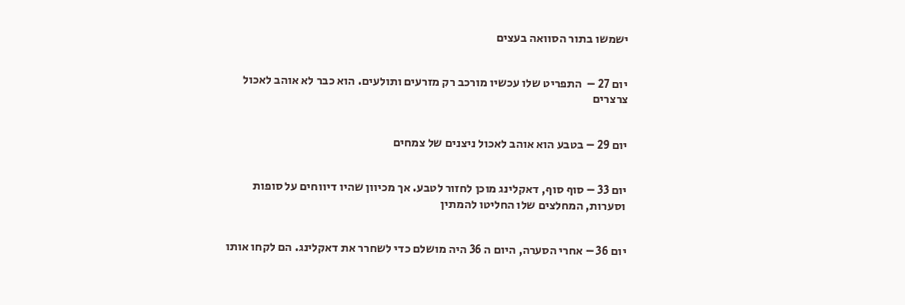ישמשו בתור הסוואה בעצים


יום 27 –  התפריט שלו עכשיו מורכב רק מזרעים ותולעים. הוא כבר לא אוהב לאכול צרצרים


יום 29 – בטבע הוא אוהב לאכול ניצנים של צמחים


יום 33 – סוף סוף, דאקלינג מוכן לחזור לטבע. אך מכיוון שהיו דיווחים על סופות וסערות, המחלצים שלו החליטו להמתין


יום 36 – אחרי הסערה, היום ה 36 היה מושלם כדי לשחרר את דאקלינג. הם לקחו אותו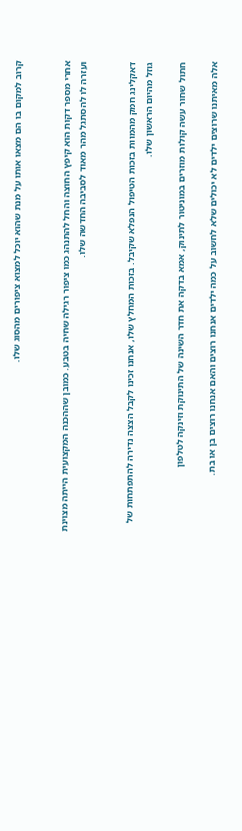קרוב למקום בו הם מצאו אותו על מנת שהוא יוכל למצוא ציפורים מהסוג שלו.


אחרי מספר דקות הוא קיפץ החוצה והחל להתנהג כמו ציפור רגילה שחיה בטבע. כמובן שההכנה המקצועית הייתה מצוינת ועזרה לו להסתגל מהר מאוד לסביבה החדשה שלו.


דאקלינג חמק מהמוות בזכות הטיפול הנפלא שקיבל. בזכות המחלץ שלו, אנחנו זכינו לקבל הצצה נדירה להתפתחות של גוזל מהיום הראשון שלו.

חתול שחור עשה קולות מוזרים במוניטור לתינוק, אמא בדקה את חדר השינה של התינוקת וזינקה לטלפון

אלה מאיתנו שרוצים ילדים לא יכולים שלא לחשוב על כמה ילדים אנחנו רוצים והאם אנחנו רוצים בן או בת.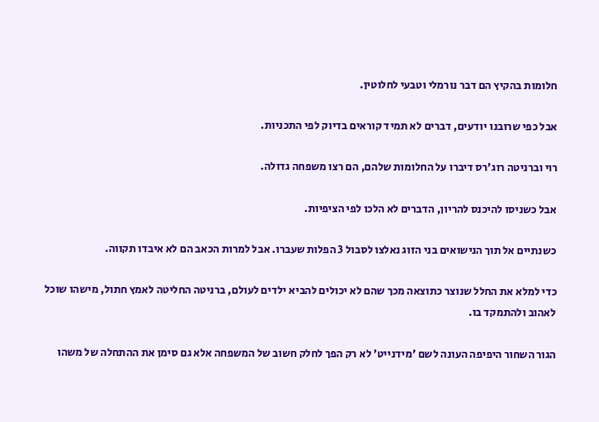חלומות בהקיץ הם דבר נורמלי וטבעי לחלוטין.

אבל כפי שרובנו יודעים, דברים לא תמיד קוראים בדיוק לפי התכניות.

רוי וברניטה רוג'רס דיברו על החלומות שלהם, הם רצו משפחה גדולה.

אבל כשניסו להיכנס להריון, הדברים לא הלכו לפי הציפיות.

כשנתיים אל תוך הנישואים בני הזוג נאלצו לסבול 3 הפלות שעברו. אבל למרות הכאב הם לא איבדו תקווה.

כדי למלא את החלל שנוצר כתוצאה מכך שהם לא יכולים להביא ילדים לעולם, ברניטה החליטה לאמץ חתול, מישהו שוכל לאהוב ולהתמקד בו.

הגור השחור היפיפה העונה לשם 'מידנייט' לא רק הפך לחלק חשוב של המשפחה אלא גם סימן את ההתחלה של משהו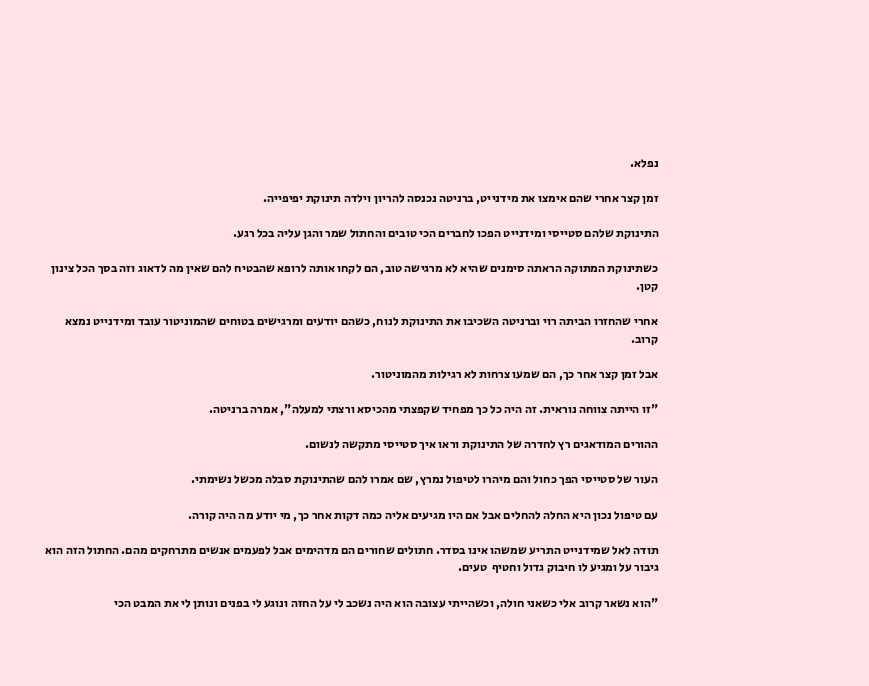נפלא.

זמן קצר אחרי שהם אימצו את מידנייט, ברניטה נכנסה להריון וילדה תינוקת יפיפייה.

התינוקת שלהם סטייסי ומידנייט הפכו לחברים הכי טובים והחתול שמר והגן עליה בכל רגע.

כשתינוקת המתוקה הראתה סימנים שהיא לא מרגישה טוב, הם לקחו אותה לרופא שהבטיח להם שאין מה לדאוג וזה בסך הכל צינון קטן.

אחרי שהחזרו הביתה רוי וברניטה השכיבו את התינוקת לנוח, כשהם יודעים ומרגישים בטוחים שהמוניטור עובד ומידנייט נמצא קרוב.

אבל זמן קצר אחר כך, הם שמעו צרחות לא רגילות מהמוניטור.

"זו הייתה צווחה נוראית. זה היה כל כך מפחיד שקפצתי מהכיסא ורצתי למעלה", אמרה ברניטה.

ההורים המודאגים רץ לחדרה של התינוקת וראו איך סטייסי מתקשה לנשום.

העור של סטייסי הפך כחול והם מיהרו לטיפול נמרץ, שם אמרו להם שהתינוקת סבלה מכשל נשימתי.

עם טיפול נכון היא החלה להחלים אבל אם היו מגיעים אליה כמה דקות אחר כך, מי יודע מה היה קורה.

תודה לאל שמידנייט התריע שמשהו אינו בסדר. חתולים שחורים הם מדהימים אבל לפעמים אנשים מתרחקים מהם. החתול הזה הוא גיבור על ומגיע לו חיבוק גדול וחטיף  טעים.

"הוא נשאר קרוב אלי כשאני חולה, וכשהייתי עצובה הוא היה נשכב לי על החזה ונוגע לי בפנים ונותן לי את המבט הכי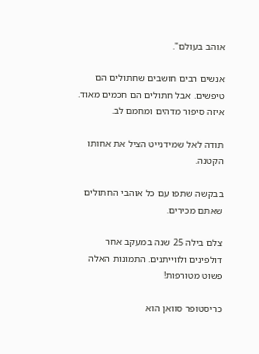אוהב בעולם".

אנשים רבים חושבים שחתולים הם טיפשים. אבל חתולים הם חכמים מאוד. איזה סיפור מדהים ומחמם לב.

תודה לאל שמידנייט הציל את אחותו הקטנה.

בבקשה שתפו עם כל אוהבי החתולים שאתם מכירים.

צלם בילה 25 שנה במעקב אחר דולפינים ולווייתנים. התמונות האלה פשוט מטורפות!

כריסטופר סוואן הוא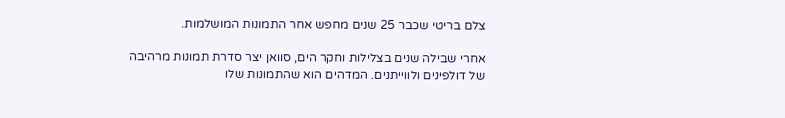צלם בריטי שכבר 25 שנים מחפש אחר התמונות המושלמות.

אחרי שבילה שנים בצלילות וחקר הים, סוואן יצר סדרת תמונות מרהיבה של דולפינים ולווייתנים. המדהים הוא שהתמונות שלו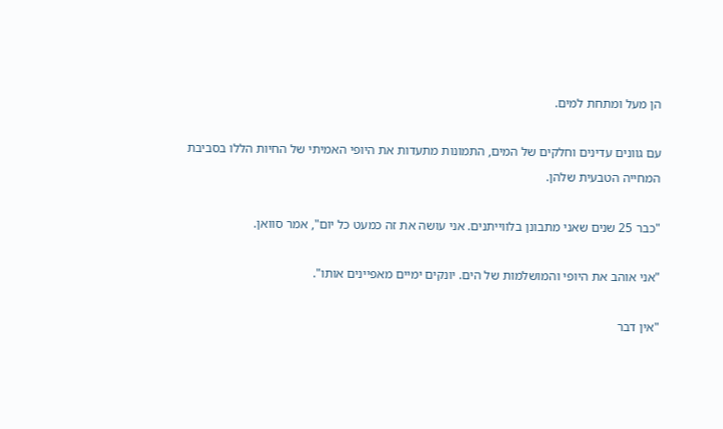הן מעל ומתחת למים.

עם גוונים עדינים וחלקים של המים, התמונות מתעדות את היופי האמיתי של החיות הללו בסביבת המחייה הטבעית שלהן.

"כבר 25 שנים שאני מתבונן בלווייתנים. אני עושה את זה כמעט כל יום", אמר סוואן.

"אני אוהב את היופי והמושלמות של הים. יונקים ימיים מאפיינים אותו".

"אין דבר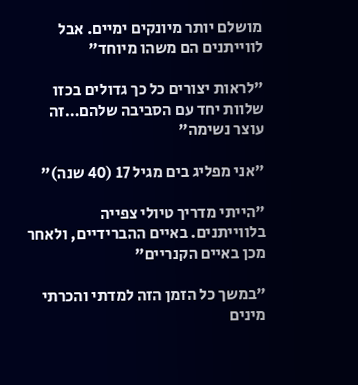מושלם יותר מיונקים ימיים. אבל לווייתנים הם משהו מיוחד"

"לראות יצורים כל כך גדולים בכזו שלוות יחד עם הסביבה שלהם…זה עוצר נשימה"

"אני מפליג בים מגיל 17 (40 שנה)"

"הייתי מדריך טיולי צפייה בלווייתנים. באיים ההברידיים, ולאחר מכן באיים הקנריים"

"במשך כל הזמן הזה למדתי והכרתי מינים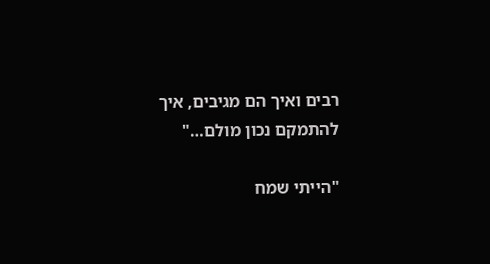רבים ואיך הם מגיבים, איך להתמקם נכון מולם…"

"הייתי שמח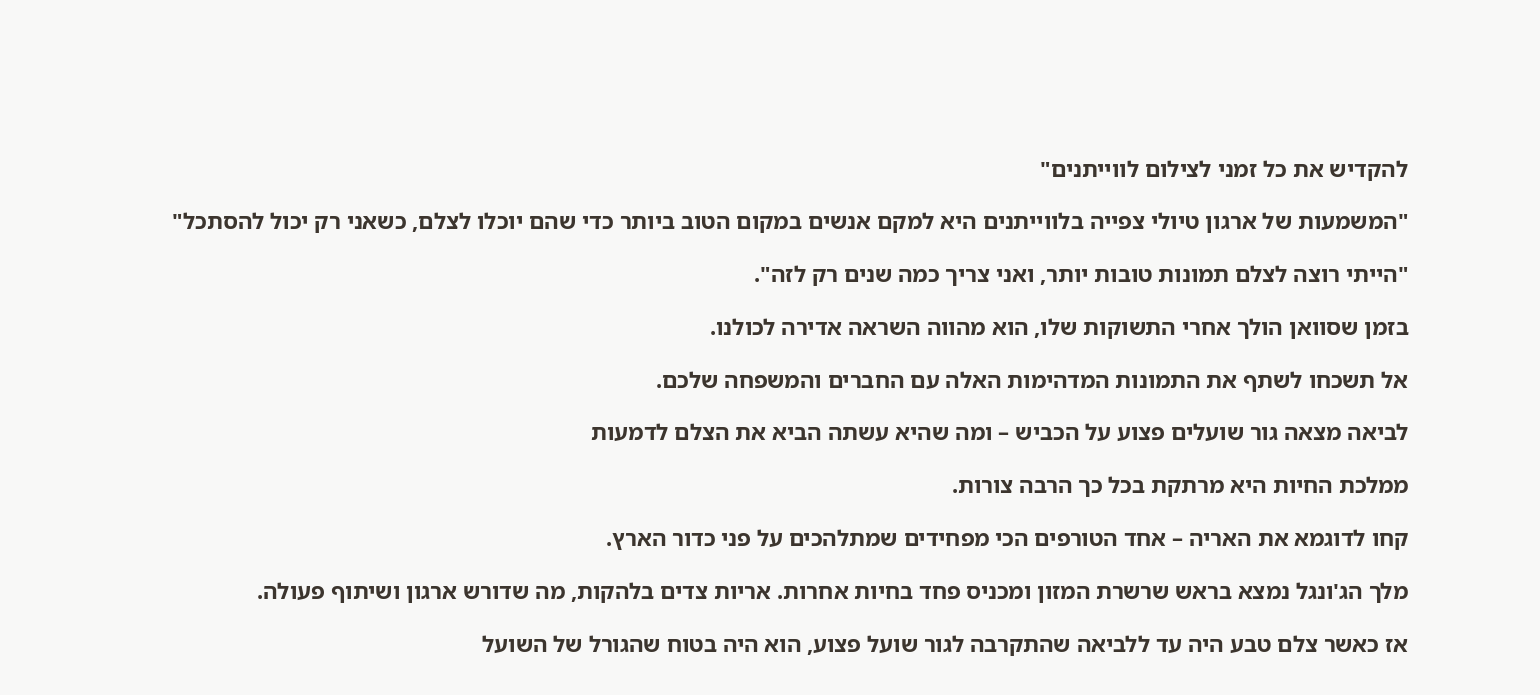להקדיש את כל זמני לצילום לווייתנים"

"המשמעות של ארגון טיולי צפייה בלווייתנים היא למקם אנשים במקום הטוב ביותר כדי שהם יוכלו לצלם, כשאני רק יכול להסתכל"

"הייתי רוצה לצלם תמונות טובות יותר, ואני צריך כמה שנים רק לזה".

בזמן שסוואן הולך אחרי התשוקות שלו, הוא מהווה השראה אדירה לכולנו.

אל תשכחו לשתף את התמונות המדהימות האלה עם החברים והמשפחה שלכם.

לביאה מצאה גור שועלים פצוע על הכביש – ומה שהיא עשתה הביא את הצלם לדמעות

ממלכת החיות היא מרתקת בכל כך הרבה צורות.

קחו לדוגמא את האריה – אחד הטורפים הכי מפחידים שמתלהכים על פני כדור הארץ.

מלך הג'ונגל נמצא בראש שרשרת המזון ומכניס פחד בחיות אחרות. אריות צדים בלהקות, מה שדורש ארגון ושיתוף פעולה.

אז כאשר צלם טבע היה עד ללביאה שהתקרבה לגור שועל פצוע, הוא היה בטוח שהגורל של השועל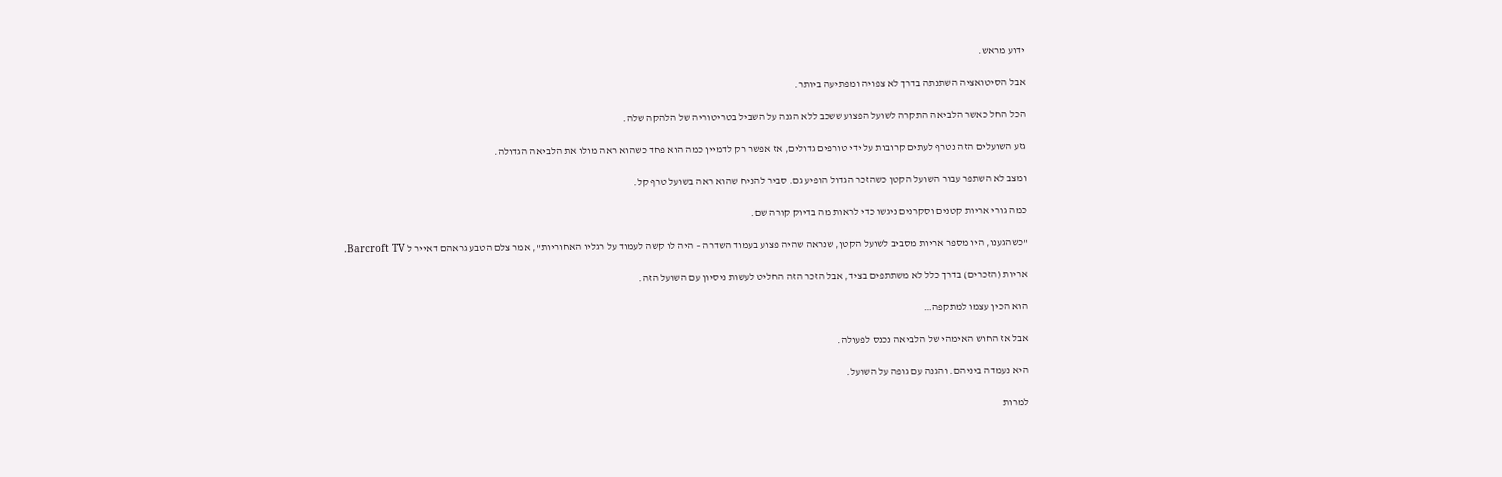ידוע מראש.

אבל הסיטואציה השתנתה בדרך לא צפויה ומפתיעה ביותר.

הכל החל כאשר הלביאה התקרה לשועל הפצוע ששכב ללא הגנה על השביל בטריטוריה של הלהקה שלה.

גזע השועלים הזה נטרף לעתים קרובות על ידי טורפים גדולים, אז אפשר רק לדמיין כמה הוא פחד כשהוא ראה מולו את הלביאה הגדולה.

ומצב לא השתפר עבור השועל הקטן כשהזכר הגדול הופיע גם. סביר להניח שהוא ראה בשועל טרף קל.

כמה גורי אריות קטנים וסקרנים ניגשו כדי לראות מה בדיוק קורה שם.

"כשהגענו, היו מספר אריות מסביב לשועל הקטן, שנראה שהיה פצוע בעמוד השדרה – היה לו קשה לעמוד על רגליו האחוריות", אמר צלם הטבע גראהם דאייר ל Barcroft TV.

אריות (הזכרים) בדרך כלל לא משתתפים בציד, אבל הזכר הזה החליט לעשות ניסיון עם השועל הזה.

הוא הכין עצמו למתקפה…

אבל אז החוש האימהי של הלביאה נכנס לפעולה.

היא נעמדה ביניהם. והגנה עם גופה על השועל.

למרות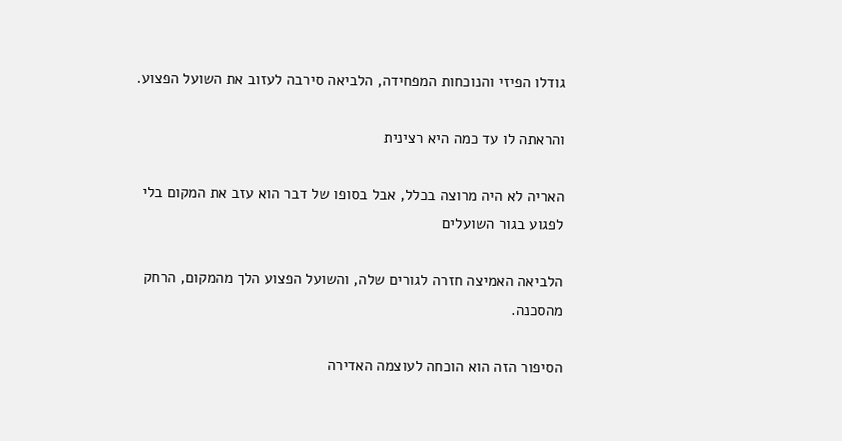גודלו הפיזי והנוכחות המפחידה, הלביאה סירבה לעזוב את השועל הפצוע.

והראתה לו עד כמה היא רצינית

האריה לא היה מרוצה בכלל, אבל בסופו של דבר הוא עזב את המקום בלי לפגוע בגור השועלים

הלביאה האמיצה חזרה לגורים שלה, והשועל הפצוע הלך מהמקום, הרחק מהסכנה.

הסיפור הזה הוא הוכחה לעוצמה האדירה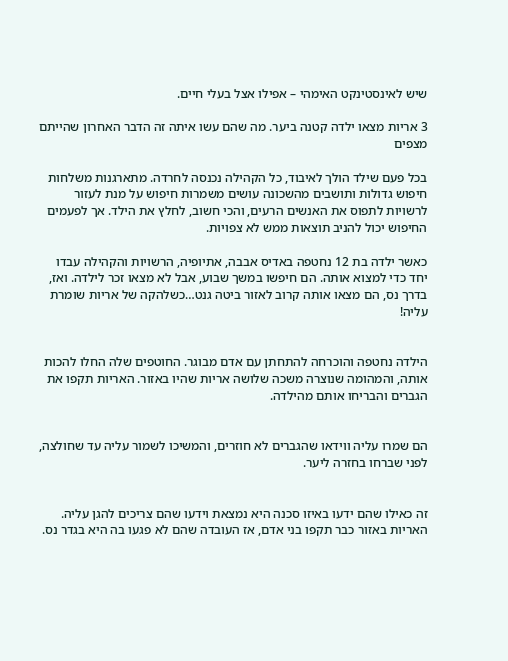שיש לאינסטינקט האימהי – אפילו אצל בעלי חיים.

3 אריות מצאו ילדה קטנה ביער. מה שהם עשו איתה זה הדבר האחרון שהייתם מצפים

בכל פעם שילד הולך לאיבוד, כל הקהילה נכנסה לחרדה. מתארגנות משלחות חיפוש גדולות ותושבים מהשכונה עושים משמרות חיפוש על מנת לעזור לרשויות לתפוס את האנשים הרעים, והכי חשוב, לחלץ את הילד. אך לפעמים החיפוש יכול להניב תוצאות ממש לא צפויות.

כאשר ילדה בת 12 נחטפה באדיס אבבה, אתיופיה, הרשויות והקהילה עבדו יחד כדי למצוא אותה. הם חיפשו במשך שבוע, אבל לא מצאו זכר לילדה. ואז, בדרך נס, הם מצאו אותה קרוב לאזור ביטה גנט…כשלהקה של אריות שומרת עליה!


הילדה נחטפה והוכרחה להתחתן עם אדם מבוגר. החוטפים שלה החלו להכות אותה, והמהומה שנוצרה משכה שלושה אריות שהיו באזור. האריות תקפו את הגברים והבריחו אותם מהילדה.


הם שמרו עליה ווידאו שהגברים לא חוזרים, והמשיכו לשמור עליה עד שחולצה, לפני שברחו בחזרה ליער.


זה כאילו שהם ידעו באיזו סכנה היא נמצאת וידעו שהם צריכים להגן עליה. האריות באזור כבר תקפו בני אדם, אז העובדה שהם לא פגעו בה היא בגדר נס.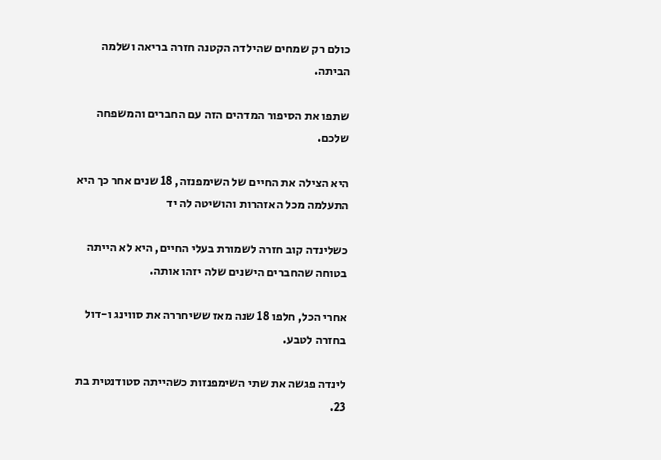כולם רק שמחים שהילדה הקטנה חזרה בריאה ושלמה הביתה.

שתפו את הסיפור המדהים הזה עם החברים והמשפחה שלכם.

היא הצילה את החיים של השימפנזה, 18 שנים אחר כך היא התעלמה מכל האזהרות והושיטה לה יד

כשלינדה קוב חזרה לשמורת בעלי החיים, היא לא הייתה בטוחה שהחברים הישנים שלה יזהו אותה.

אחרי הכל, חלפו 18 שנה מאז ששיחררה את סווינג ו-דול בחזרה לטבע.

לינדה פגשה את שתי השימפנזות כשהייתה סטודנטית בת 23.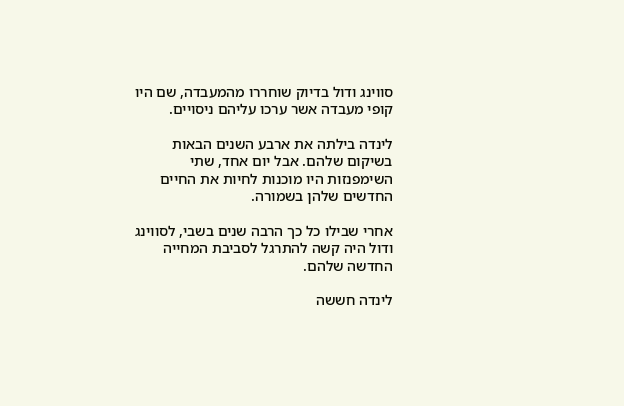סווינג ודול בדיוק שוחררו מהמעבדה, שם היו קופי מעבדה אשר ערכו עליהם ניסויים.

לינדה בילתה את ארבע השנים הבאות בשיקום שלהם. אבל יום אחד, שתי השימפנזות היו מוכנות לחיות את החיים החדשים שלהן בשמורה.

אחרי שבילו כל כך הרבה שנים בשבי, לסווינג ודול היה קשה להתרגל לסביבת המחייה החדשה שלהם.

לינדה חששה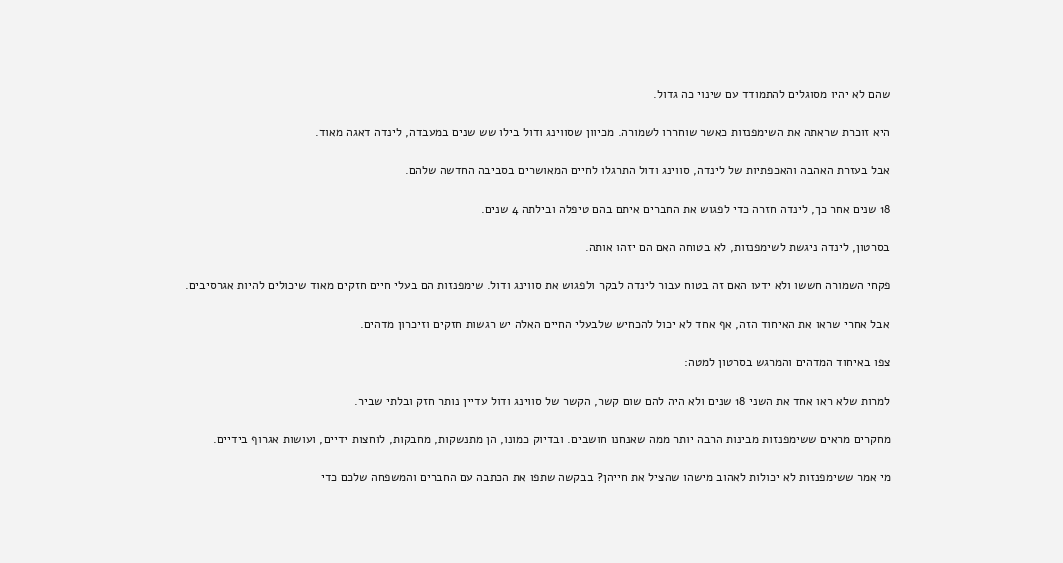שהם לא יהיו מסוגלים להתמודד עם שינוי כה גדול.

היא זוכרת שראתה את השימפנזות כאשר שוחררו לשמורה. מכיוון שסווינג ודול בילו שש שנים במעבדה, לינדה דאגה מאוד.

אבל בעזרת האהבה והאכפתיות של לינדה, סווינג ודול התרגלו לחיים המאושרים בסביבה החדשה שלהם.

18 שנים אחר כך, לינדה חזרה כדי לפגוש את החברים איתם בהם טיפלה ובילתה 4 שנים.

בסרטון, לינדה ניגשת לשימפנזות, לא בטוחה האם הם יזהו אותה.

פקחי השמורה חששו ולא ידעו האם זה בטוח עבור לינדה לבקר ולפגוש את סווינג ודול. שימפנזות הם בעלי חיים חזקים מאוד שיכולים להיות אגרסיבים.

אבל אחרי שראו את האיחוד הזה, אף אחד לא יכול להכחיש שלבעלי החיים האלה יש רגשות חזקים וזיכרון מדהים.

צפו באיחוד המדהים והמרגש בסרטון למטה:

למרות שלא ראו אחד את השני 18 שנים ולא היה להם שום קשר, הקשר של סווינג ודול עדיין נותר חזק ובלתי שביר.

מחקרים מראים ששימפנזות מבינות הרבה יותר ממה שאנחנו חושבים. ובדיוק כמונו, הן מתנשקות, מחבקות, לוחצות ידיים, ועושות אגרוף בידיים.

מי אמר ששימפנזות לא יכולות לאהוב מישהו שהציל את חייהן? בבקשה שתפו את הכתבה עם החברים והמשפחה שלכם כדי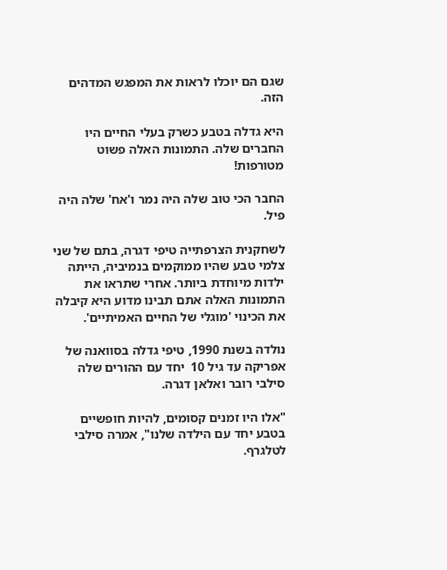שגם הם יוכלו לראות את המפגש המדהים הזה.

היא גדלה בטבע כשרק בעלי החיים היו החברים שלה. התמונות האלה פשוט מטורפות!

החבר הכי טוב שלה היה נמר ו'אח' שלה היה פיל.

לשחקנית הצרפתייה טיפי דגרה, בתם של שני צלמי טבע שהיו ממוקמים בנמיביה, הייתה ילדות מיוחדת ביותר. אחרי שתראו את התמונות האלה אתם תבינו מדוע היא קיבלה את הכינוי 'מוגלי של החיים האמיתיים'.

נולדה בשנת 1990, טיפי גדלה בסוואנה של אפריקה עד גיל 10  יחד עם ההורים שלה סילבי רובר ואלאן דגרה.

"אלו היו זמנים קסומים, להיות חופשיים בטבע יחד עם הילדה שלנו", אמרה סילבי לטלגרף.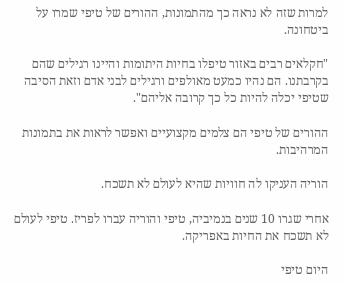למרות שזה לא נראה כך מהתמונות, ההורים של טיפי שמרו על ביטחונה.

"חקלאים רבים באזור טיפלו בחיות היתומות והיינו רגילים שהם בקרבתנו. הם נהיו כמעט מאולפים ורגילים לבני אדם וזאת הסיבה שטיפי יכלה להיות כל כך קרובה אליהם".

ההורים של טיפי הם צלמים מקצועיים ואפשר לראות את בתמונות המרהיבות.

הוריה העניקו לה חוויות שהיא לעולם לא תשכח.

אחרי שגרו 10 שנים בנמיביה, טיפי והוריה עברו לפריז. טיפי לעולם לא תשכח את החיות באפריקה.

היום טיפי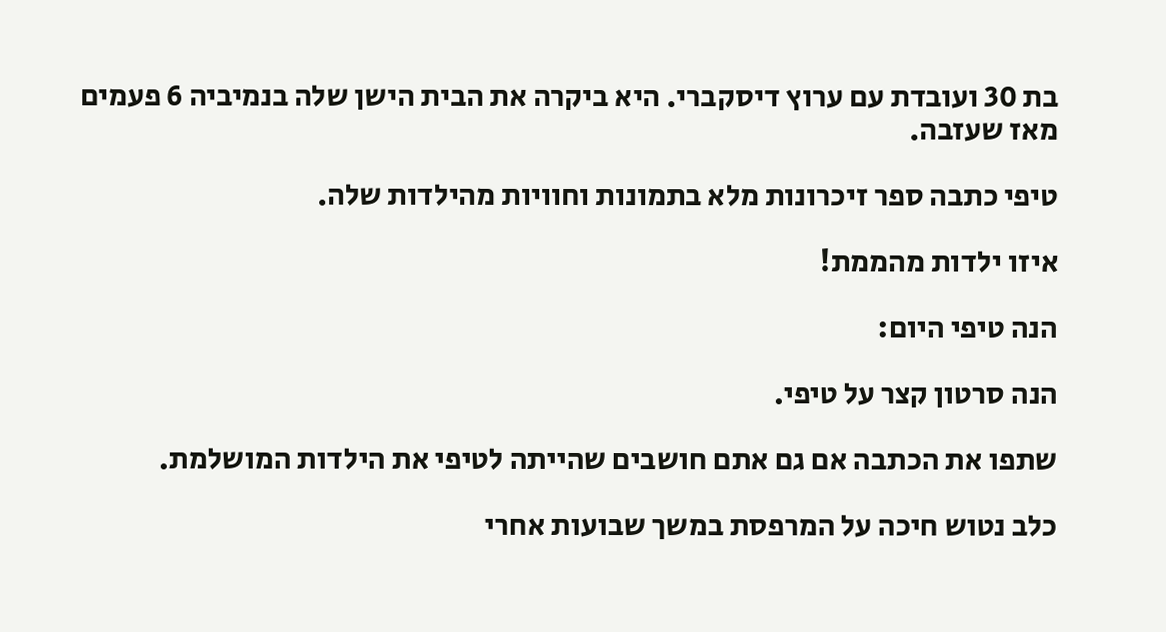בת 30 ועובדת עם ערוץ דיסקברי. היא ביקרה את הבית הישן שלה בנמיביה 6 פעמים מאז שעזבה.

טיפי כתבה ספר זיכרונות מלא בתמונות וחוויות מהילדות שלה.

איזו ילדות מהממת!

הנה טיפי היום:

הנה סרטון קצר על טיפי.

שתפו את הכתבה אם גם אתם חושבים שהייתה לטיפי את הילדות המושלמת.

כלב נטוש חיכה על המרפסת במשך שבועות אחרי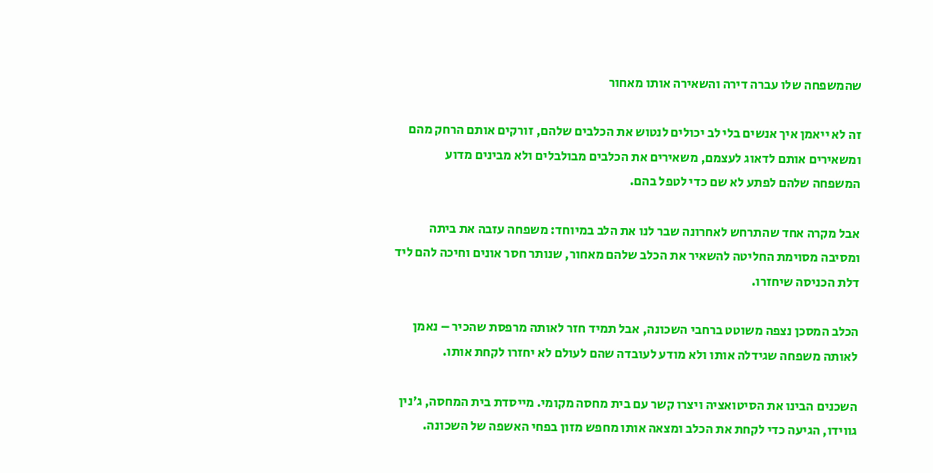שהמשפחה שלו עברה דירה והשאירה אותו מאחור

זה לא ייאמן איך אנשים בלי לב יכולים לנטוש את הכלבים שלהם, זורקים אותם הרחק מהם ומשאירים אותם לדאוג לעצמם, משאירים את הכלבים מבולבלים ולא מבינים מדוע המשפחה שלהם לפתע לא שם כדי לטפל בהם.

אבל מקרה אחד שהתרחש לאחרונה שבר לנו את הלב במיוחד: משפחה עזבה את ביתה ומסיבה מסוימת החליטה להשאיר את הכלב שלהם מאחור, שנותר חסר אונים וחיכה להם ליד דלת הכניסה שיחזרו.

הכלב המסכן נצפה משוטט ברחבי השכונה, אבל תמיד חזר לאותה מרפסת שהכיר – נאמן לאותה משפחה שגידלה אותו ולא מודע לעובדה שהם לעולם לא יחזרו לקחת אותו.

השכנים הבינו את הסיטואציה ויצרו קשר עם בית מחסה מקומי. מייסדת בית המחסה, ג'נין גווידו, הגיעה כדי לקחת את הכלב ומצאה אותו מחפש מזון בפחי האשפה של השכונה.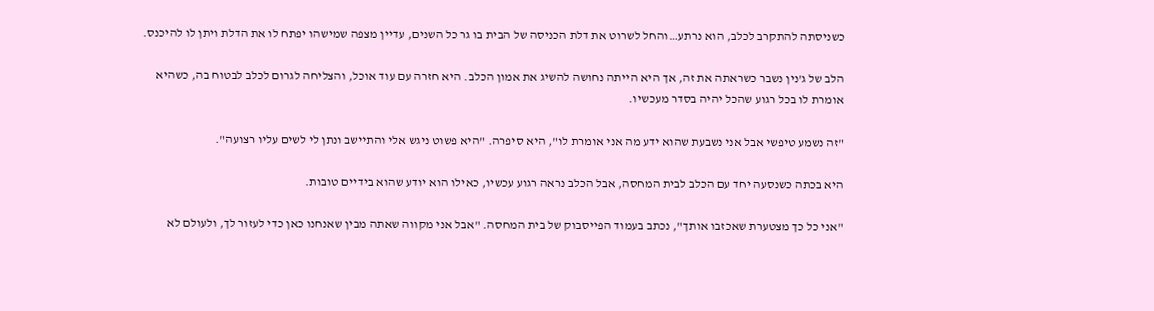כשניסתה להתקרב לכלב, הוא נרתע…והחל לשרוט את דלת הכניסה של הבית בו גר כל השנים, עדיין מצפה שמישהו יפתח לו את הדלת ויתן לו להיכנס.

הלב של ג'נין נשבר כשראתה את זה, אך היא הייתה נחושה להשיג את אמון הכלב. היא חזרה עם עוד אוכל, והצליחה לגרום לכלב לבטוח בה, כשהיא אומרת לו בכל רגוע שהכל יהיה בסדר מעכשיו.

"זה נשמע טיפשי אבל אני נשבעת שהוא ידע מה אני אומרת לו", היא סיפרה. "היא פשוט ניגש אלי והתיישב ונתן לי לשים עליו רצועה".

היא בכתה כשנסעה יחד עם הכלב לבית המחסה, אבל הכלב נראה רגוע עכשיו, כאילו הוא יודע שהוא בידיים טובות.

"אני כל כך מצטערת שאכזבו אותך", נכתב בעמוד הפייסבוק של בית המחסה. "אבל אני מקווה שאתה מבין שאנחנו כאן כדי לעזור לך, ולעולם לא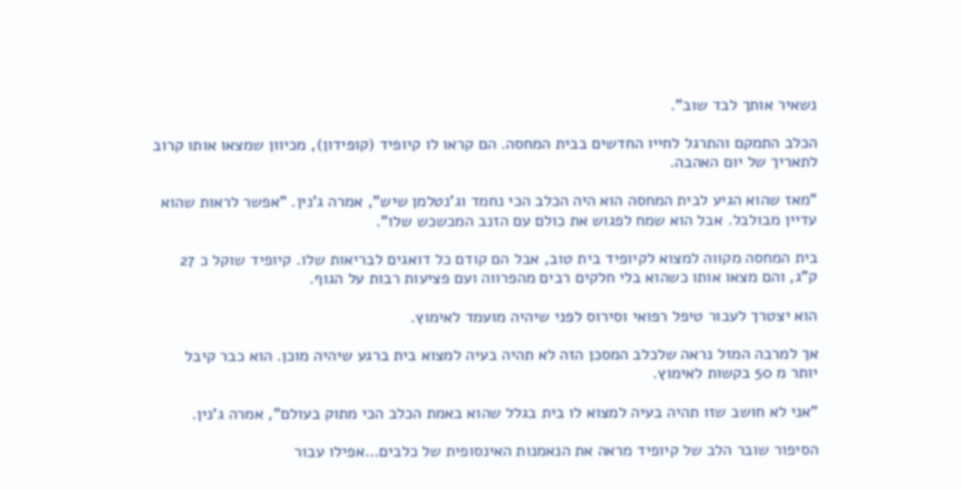נשאיר אותך לבד שוב".

הכלב התמקם והתרגל לחייו החדשים בבית המחסה. הם קראו לו קיופיד (קופידון), מכיוון שמצאו אותו קרוב לתאריך של יום האהבה.

"מאז שהוא הגיע לבית המחסה הוא היה הכלב הכי נחמד וג'נטלמן שיש", אמרה ג'נין. "אפשר לראות שהוא עדיין מבולבל. אבל הוא שמח לפגוש את כולם עם הזנב המכשכש שלו".

בית המחסה מקווה למצוא לקיופיד בית טוב, אבל הם קודם כל דואגים לבריאות שלו. קיופיד שוקל כ 27 ק"ג, והם מצאו אותו כשהוא בלי חלקים רבים מהפרווה ועם פציעות רבות על הגוף.

הוא יצטרך לעבור טיפל רפואי וסירוס לפני שיהיה מועמד לאימוץ.

אך למרבה המזל נראה שלכלב המסכן הזה לא תהיה בעיה למצוא בית ברגע שיהיה מוכן. הוא כבר קיבל יותר מ 50 בקשות לאימוץ.

"אני לא חושב שזו תהיה בעיה למצוא לו בית בגלל שהוא באמת הכלב הכי מתוק בעולם", אמרה ג'נין.

הסיפור שובר הלב של קיופיד מראה את הנאמנות האינסופית של כלבים…אפילו עבור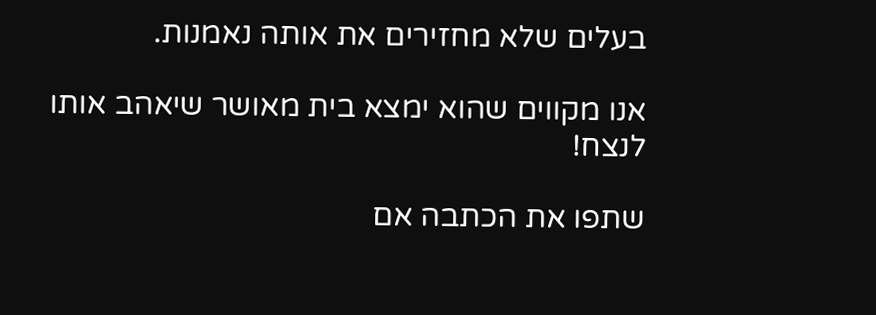בעלים שלא מחזירים את אותה נאמנות.

אנו מקווים שהוא ימצא בית מאושר שיאהב אותו לנצח!

שתפו את הכתבה אם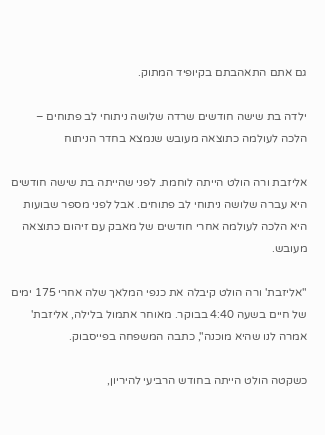גם אתם התאהבתם בקיופיד המתוק.

ילדה בת שישה חודשים שרדה שלושה ניתוחי לב פתוחים – הלכה לעולמה כתוצאה מעובש שנמצא בחדר הניתוח

אליזבת ורה הולט הייתה לוחמת. לפני שהייתה בת שישה חודשים היא עברה שלושה ניתוחי לב פתוחים. אבל לפני מספר שבועות היא הלכה לעולמה אחרי חודשים של מאבק עם זיהום כתוצאה מעובש.

"אליזבת' ורה הולט קיבלה את כנפי המלאך שלה אחרי 175 ימים של חיים בשעה 4:40 בבוקר. מאוחר אתמול בלילה, אליזבת' אמרה לנו שהיא מוכנה", כתבה המשפחה בפייסבוק.

כשקטה הולט הייתה בחודש הרביעי להיריון,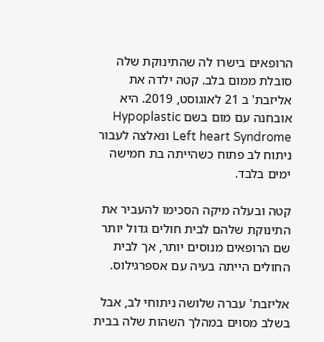הרופאים בישרו לה שהתינוקת שלה סובלת ממום בלב. קטה ילדה את אליזבת' ב 21 לאוגוסט, 2019. היא אובחנה עם מום בשם Hypoplastic Left heart Syndrome ונאלצה לעבור ניתוח לב פתוח כשהייתה בת חמישה ימים בלבד.

קטה ובעלה מיקה הסכימו להעביר את התינוקת שלהם לבית חולים גדול יותר שם הרופאים מנוסים יותר, אך לבית החולים הייתה בעיה עם אספרגילוס.

אליזבת' עברה שלושה ניתוחי לב, אבל בשלב מסוים במהלך השהות שלה בבית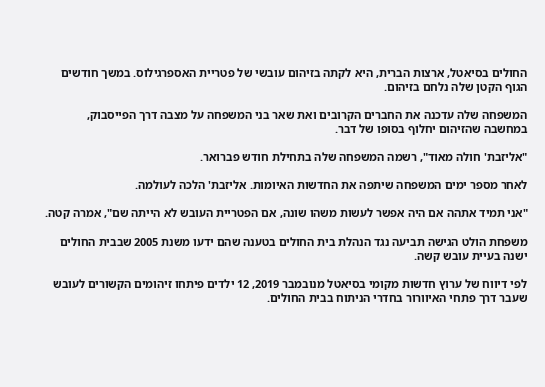החולים בסיאטל, ארצות הברית, היא לקתה בזיהום עובשי של פטריית האספרגילוס. במשך חודשים הגוף הקטן שלה נלחם בזיהום.

המשפחה שלה עדכנה את החברים הקרובים ואת שאר בני המשפחה על מצבה דרך הפייסבוק, במחשבה שהזיהום יחלוף בסופו של דבר.

"אליזבת' חולה מאוד", רשמה המשפחה שלה בתחילת חודש פברואר.

לאחר מספר ימים המשפחה שיתפה את החדשות האיומות. אליזבת' הלכה לעולמה.

"אני תמיד אתהה אם היה אפשר לעשות משהו שונה, אם הפטריית העובש לא הייתה שם", אמרה קטה.

משפחת הולט הגישה תביעה נגד הנהלת בית החולים בטענה שהם ידעו משנת 2005 שבבית החולים ישנה בעיית עובש קשה.

לפי דיווח של ערוץ חדשות מקומי בסיאטל מנובמבר 2019, 12 ילדים פיתחו זיהומים הקשורים לעובש שעבר דרך פתחי האיוורור בחדרי הניתוח בבית החולים.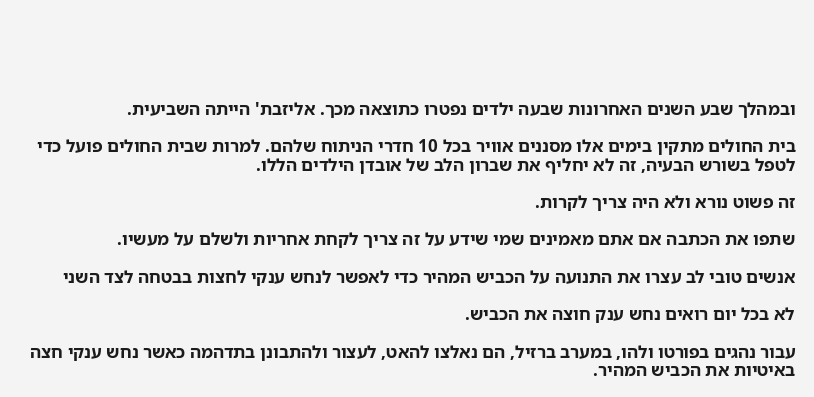ובמהלך שבע השנים האחרונות שבעה ילדים נפטרו כתוצאה מכך. אליזבת' הייתה השביעית.

בית החולים מתקין בימים אלו מסננים אוויר בכל 10 חדרי הניתוח שלהם. למרות שבית החולים פועל כדי לטפל בשורש הבעיה, זה לא יחליף את שברון הלב של אובדן הילדים הללו.

זה פשוט נורא ולא היה צריך לקרות.

שתפו את הכתבה אם אתם מאמינים שמי שידע על זה צריך לקחת אחריות ולשלם על מעשיו.

אנשים טובי לב עצרו את התנועה על הכביש המהיר כדי לאפשר לנחש ענקי לחצות בבטחה לצד השני

לא בכל יום רואים נחש ענק חוצה את הכביש.

עבור נהגים בפורטו ולהו, במערב ברזיל, הם נאלצו להאט, לעצור ולהתבונן בתדהמה כאשר נחש ענקי חצה באיטיות את הכביש המהיר.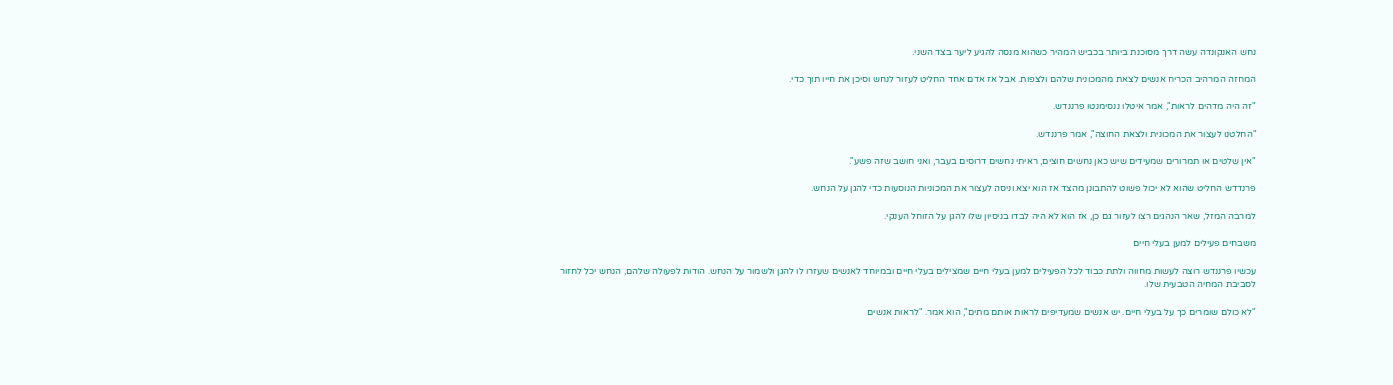נחש האנקונדה עשה דרך מסוכנת ביותר בכביש המהיר כשהוא מנסה להגיע ליער בצד השני.

המחזה המרהיב הכריח אנשים לצאת מהמכונית שלהם ולצפות. אבל אז אדם אחד החליט לעזור לנחש וסיכן את חייו תוך כדי.

"זה היה מדהים לראות", אמר איטלו ננסימנטו פרננדש.

"החלטנו לעצור את המכונית ולצאת החוצה", אמר פרננדש.

"אין שלטים או תמרורים שמעידים שיש כאן נחשים חוצים, ראיתי נחשים דרוסים בעבר, ואני חושב שזה פשע".

פרנדדש החליט שהוא לא יכול פשוט להתבונן מהצד אז הוא יצא וניסה לעצור את המכוניות הנוסעות כדי להגן על הנחש.

למרבה המזל, שאר הנהגים רצו לעזור גם כן, אז הוא לא היה לבדו בניסיון שלו להגן על הזוחל הענקי.

משבחים פעילים למען בעלי חיים

עכשיו פרננדש רוצה לעשות מחווה ולתת כבוד לכל הפעילים למען בעלי חיים שמצילים בעלי חיים ובמיוחד לאנשים שעזרו לו להגן ולשמור על הנחש. הודות לפעולה שלהם, הנחש יכל לחזור לסביבת המחיה הטבעית שלו.

"לא כולם שומרים כך על בעלי חיים. יש אנשים שמעדיפים לראות אותם מתים", הוא אמר. "לראות אנשים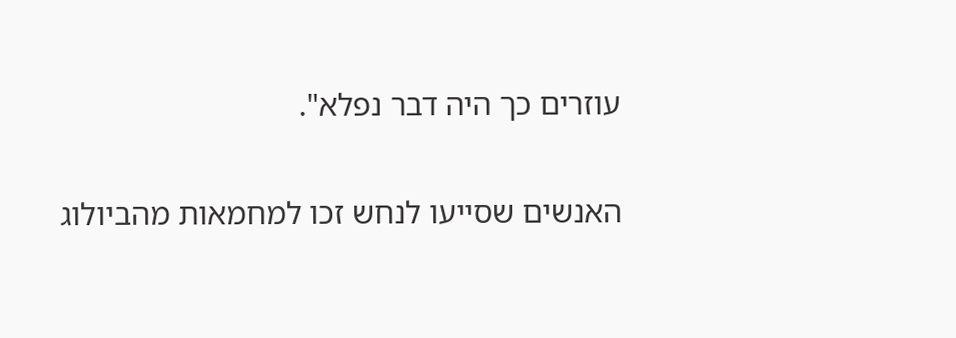עוזרים כך היה דבר נפלא".

האנשים שסייעו לנחש זכו למחמאות מהביולוג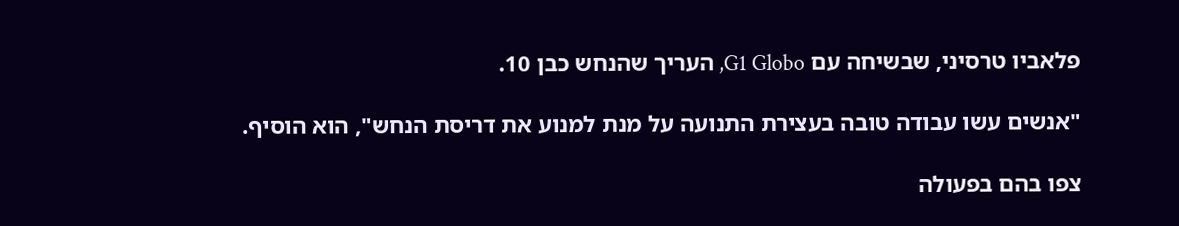פלאביו טרסיני, שבשיחה עם G1 Globo, העריך שהנחש כבן 10.

"אנשים עשו עבודה טובה בעצירת התנועה על מנת למנוע את דריסת הנחש", הוא הוסיף.

צפו בהם בפעולה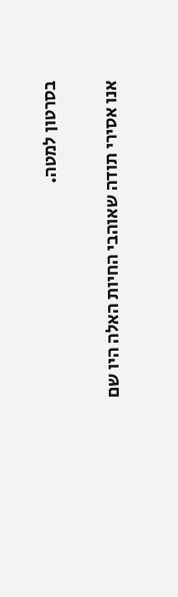בסרטון למטה.

אנו אסירי תודה שאוהבי החיות האלה היו שם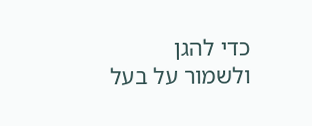כדי להגן ולשמור על בעל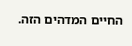החיים המדהים הזה.